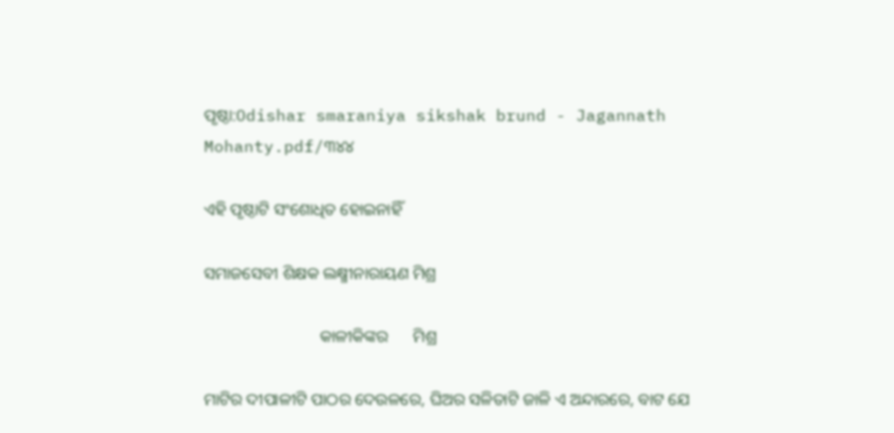ପୃଷ୍ଠା:Odishar smaraniya sikshak brund - Jagannath Mohanty.pdf/୩୪୪

ଏହି ପୃଷ୍ଠାଟି ସଂଶୋଧିତ ହୋଇନାହିଁ

ସମାଜସେବୀ ଶିକ୍ଷକ ଲକ୍ଷ୍ମୀନାରାୟଣ ମିଶ୍ର

                            କାଳୀକିଙ୍କର      ମିଶ୍ର

ମାଟିର ଦୀପାଳୀଟି ପାଠର ଦେଉଳରେ, ଘିଅର ସଳିତାଟି ଜାଳି ଏ ଅନ୍ଦାରରେ, ବାଟ ଯେ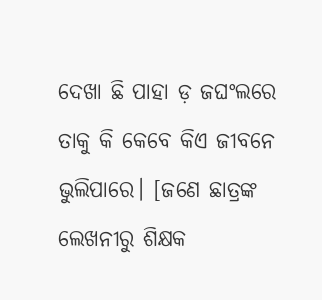ଦେଖା ଛି ପାହା ଡ଼ ଜଘଂଲରେ ତାକୁ କି କେବେ କିଏ ଜୀବନେ ଭୁଲିପାରେ। [ଜଣେ ଛାତ୍ରଙ୍କ ଲେଖନୀରୁ ଶିକ୍ଷକ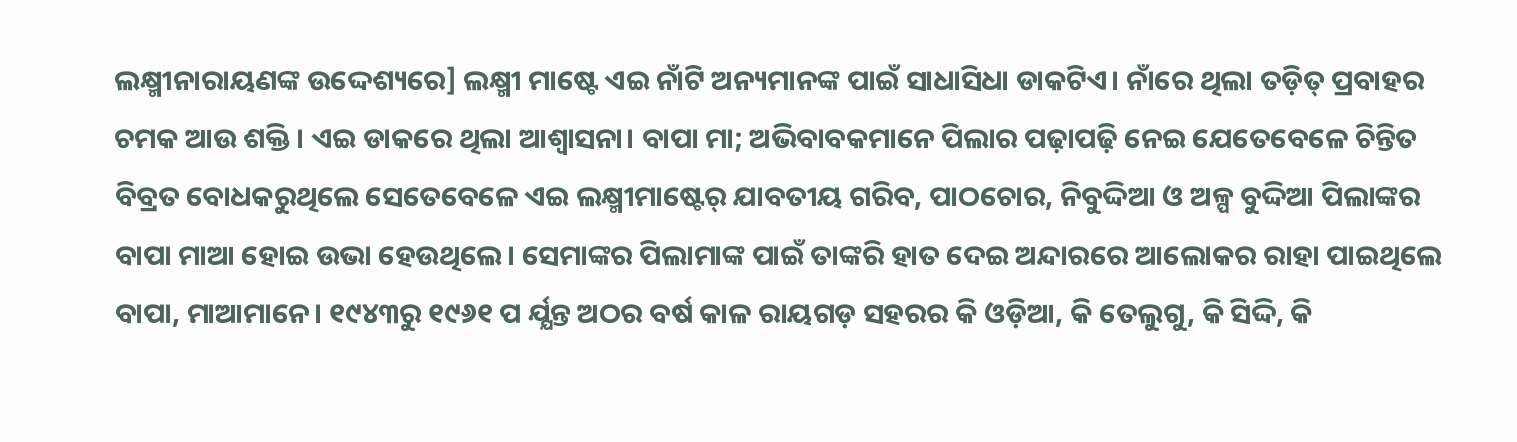ଲକ୍ଷ୍ମୀନାରାୟଣଙ୍କ ଉଦ୍ଦେଶ୍ୟରେ] ଲକ୍ଷ୍ମୀ ମାଷ୍ଟେ ଏଇ ନାଁଟି ଅନ୍ୟମାନଙ୍କ ପାଇଁ ସାଧାସିଧା ଡାକଟିଏ। ନାଁରେ ଥିଲା ତଡ଼ିତ୍ ପ୍ରବାହର ଚମକ ଆଉ ଶକ୍ତି । ଏଇ ଡାକରେ ଥିଲା ଆଶ୍ୱାସନା। ବାପା ମା; ଅଭିବାବକମାନେ ପିଲାର ପଢ଼ାପଢ଼ି ନେଇ ଯେତେବେଳେ ଚିନ୍ତିତ ବିବ୍ରତ ବୋଧକରୁଥିଲେ ସେତେବେଳେ ଏଇ ଲକ୍ଷ୍ମୀମାଷ୍ଟେର୍ ଯାବତୀୟ ଗରିବ, ପାଠଚୋର, ନିବୁଦ୍ଦିଆ ଓ ଅଳ୍ପ ବୁଦ୍ଦିଆ ପିଲାଙ୍କର ବାପା ମାଆ ହୋଇ ଉଭା ହେଉଥିଲେ। ସେମାଙ୍କର ପିଲାମାଙ୍କ ପାଇଁ ତାଙ୍କରି ହାତ ଦେଇ ଅନ୍ଦାରରେ ଆଲୋକର ରାହା ପାଇଥିଲେ ବାପା, ମାଆମାନେ। ୧୯୪୩ରୁ ୧୯୬୧ ପ ର୍ଯ୍ଯନ୍ତ ଅଠର ବର୍ଷ କାଳ ରାୟଗଡ଼ ସହରର କି ଓଡ଼ିଆ, କି ତେଲୁଗୁ, କି ସିଦ୍ଦି, କି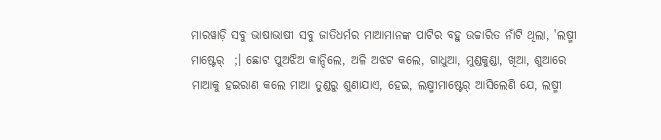ମାରୱାଡ଼ି ସବୁ ଭାଷାଭାଷୀ ସବୁ ଜାତିଧର୍ମର ମାଆମାନଙ୍କ ପାଟିର ବହୁ ଉଚ୍ଚାରିତ ନାଁଟି ଥିଲା, 'ଲଷ୍ମୀ ମାଷ୍ଟେର୍  ;। ଛୋଟ ପୁଅଝିଅ କାନ୍ଦିଲେ, ଅଳି ଅଝଟ କଲେ, ଗାଧୁଆ, ମୁଣ୍ଡକୁଣ୍ଡା, ଖିଆ, ଶୁଆରେ ମାଆକୁ ହଇରାଣ କଲେ ମାଆ ତୁଣ୍ଡରୁ ଶୁଣାଯାଏ, ହେଇ, ଲକ୍ଷ୍ମୀମାଷ୍ଟେର୍ ଆସିଲେଣି ଯେ, ଲଷ୍ମୀ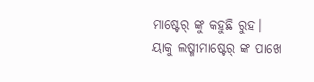ମାଷ୍ଟେର୍ ଙ୍କୁ କହୁଛି ରୁହ। ୟାକୁ ଲଷ୍ମୀମାଷ୍ଟେର୍ ଙ୍କ ପାଖେ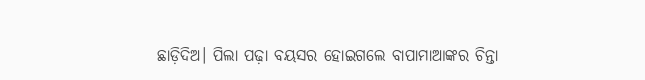ଛାଡ଼ିଦିଅ। ପିଲା ପଢ଼ା ବୟସର ହୋଇଗଲେ ବାପାମାଆଙ୍କର ଚିନ୍ତା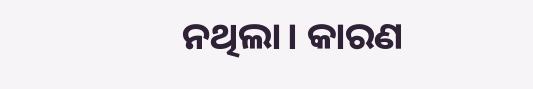ନଥିଲା। କାରଣ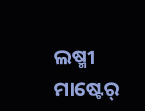ଲଷ୍ମୀ ମାଷ୍ଟେର୍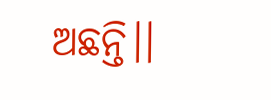ଅଛନ୍ତି।।